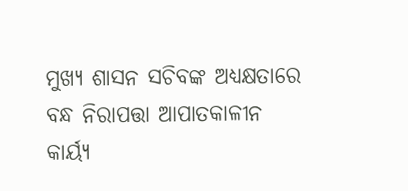ମୁଖ୍ୟ ଶାସନ ସଚିବଙ୍କ ଅଧ୍ୟକ୍ଷତାରେ ବନ୍ଧ ନିରାପତ୍ତା ଆପାତକାଳୀନ କାର୍ୟ୍ୟ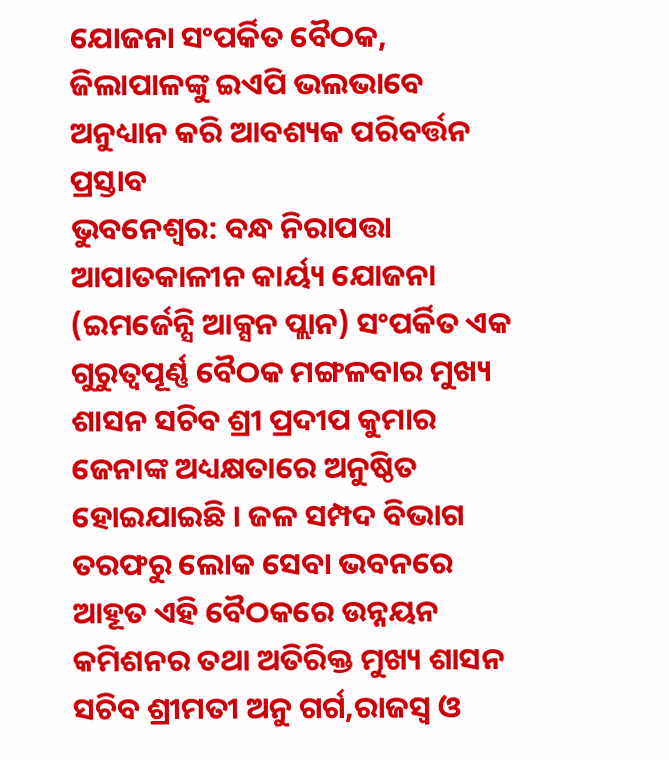ଯୋଜନା ସଂପର୍କିତ ବୈଠକ, ଜିଲାପାଳଙ୍କୁ ଇଏପି ଭଲଭାବେ ଅନୁଧ୍ୟାନ କରି ଆବଶ୍ୟକ ପରିବର୍ତ୍ତନ ପ୍ରସ୍ତାବ
ଭୁବନେଶ୍ୱର: ବନ୍ଧ ନିରାପତ୍ତା ଆପାତକାଳୀନ କାର୍ୟ୍ୟ ଯୋଜନା (ଇମର୍ଜେନ୍ସି ଆକ୍ସନ ପ୍ଲାନ) ସଂପର୍କିତ ଏକ ଗୁରୁତ୍ୱପୂର୍ଣ୍ଣ ବୈଠକ ମଙ୍ଗଳବାର ମୁଖ୍ୟ ଶାସନ ସଚିବ ଶ୍ରୀ ପ୍ରଦୀପ କୁମାର ଜେନାଙ୍କ ଅଧ୍ୟକ୍ଷତାରେ ଅନୁଷ୍ଠିତ ହୋଇଯାଇଛି । ଜଳ ସମ୍ପଦ ବିଭାଗ ତରଫରୁ ଲୋକ ସେବା ଭବନରେ ଆହୂତ ଏହି ବୈଠକରେ ଉନ୍ନୟନ କମିଶନର ତଥା ଅତିରିକ୍ତ ମୁଖ୍ୟ ଶାସନ ସଚିବ ଶ୍ରୀମତୀ ଅନୁ ଗର୍ଗ,ରାଜସ୍ୱ ଓ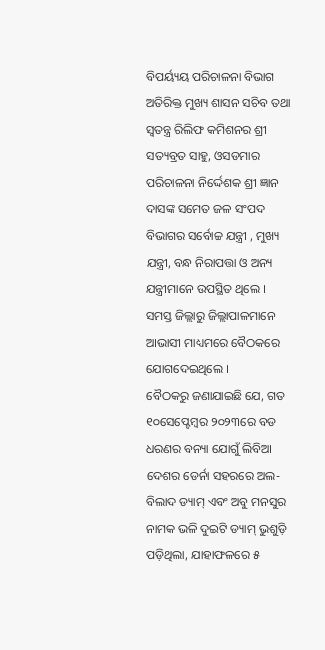ବିପର୍ୟ୍ୟୟ ପରିଚାଳନା ବିଭାଗ ଅତିରିକ୍ତ ମୁଖ୍ୟ ଶାସନ ସଚିବ ତଥା ସ୍ୱତନ୍ତ୍ର ରିଲିଫ କମିଶନର ଶ୍ରୀ ସତ୍ୟବ୍ରତ ସାହୁ, ଓସଡମାର ପରିଚାଳନା ନିର୍ଦ୍ଦେଶକ ଶ୍ରୀ ଜ୍ଞାନ ଦାସଙ୍କ ସମେତ ଜଳ ସଂପଦ ବିଭାଗର ସର୍ବୋଚ୍ଚ ଯନ୍ତ୍ରୀ , ମୁଖ୍ୟ ଯନ୍ତ୍ରୀ, ବନ୍ଧ ନିରାପତ୍ତା ଓ ଅନ୍ୟ ଯନ୍ତ୍ରୀମାନେ ଉପସ୍ଥିତ ଥିଲେ । ସମସ୍ତ ଜିଲ୍ଲାରୁ ଜିଲ୍ଲାପାଳମାନେ ଆଭାସୀ ମାଧ୍ୟମରେ ବୈଠକରେ ଯୋଗଦେଇଥିଲେ ।
ବୈଠକରୁ ଜଣାଯାଇଛି ଯେ, ଗତ ୧୦ସେପ୍ଟେମ୍ବର ୨୦୨୩ରେ ବଡ ଧରଣର ବନ୍ୟା ଯୋଗୁଁ ଲିବିଆ ଦେଶର ଡେର୍ନା ସହରରେ ଅଲ-ବିଲାଦ ଡ୍ୟାମ୍ ଏବଂ ଅବୁ ମନସୁର ନାମକ ଭଳି ଦୁଇଟି ଡ୍ୟାମ୍ ଭୁଶୁଡ଼ି ପଡ଼ିଥିଲା, ଯାହାଫଳରେ ୫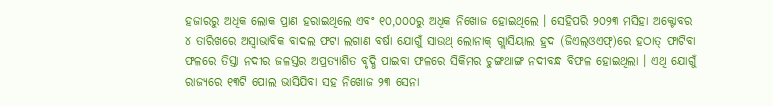ହଜାରରୁ ଅଧିକ ଲୋକ ପ୍ରାଣ ହରାଇଥିଲେ ଏବଂ ୧୦,୦୦୦ରୁ ଅଧିକ ନିଖୋଜ ହୋଇଥିଲେ । ସେହିପରି ୨୦୨୩ ମସିହା ଅକ୍ଟୋବର ୪ ତାରିଖରେ ଅସ୍ୱାଭାବିକ ବାଦଲ ଫଟା ଲଗାଣ ବର୍ଷା ଯୋଗୁଁ ସାଉଥ୍ ଲୋନାକ୍ ଗ୍ଲାସିୟାଲ ହ୍ରଦ (ଜିଏଲ୍ଓଏଫ୍)ରେ ହଠାତ୍ ଫାଟିବା ଫଳରେ ତିସ୍ତା ନଦୀର ଜଳସ୍ତର ଅପ୍ରତ୍ୟାଶିତ ବୃଦ୍ଧି ପାଇବା ଫଳରେ ସିକିମର ଚୁଙ୍ଗଥାଙ୍ଗ ନଦୀବନ୍ଧ ବିଫଳ ହୋଇଥିଲା । ଏଥି ଯୋଗୁଁ ରାଜ୍ୟରେ ୧୩ଟି ପୋଲ ଭାସିଯିବା ସହ ନିଖୋଜ ୨୩ ସେନା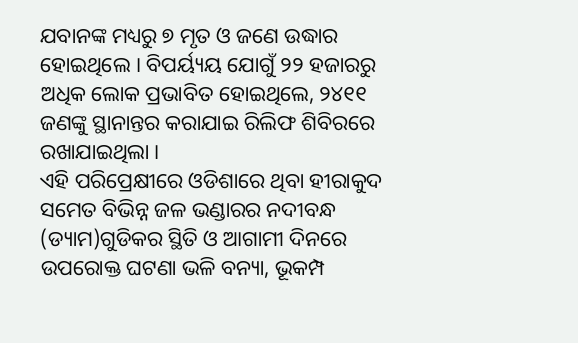ଯବାନଙ୍କ ମଧ୍ୟରୁ ୭ ମୃତ ଓ ଜଣେ ଉଦ୍ଧାର ହୋଇଥିଲେ । ବିପର୍ୟ୍ୟୟ ଯୋଗୁଁ ୨୨ ହଜାରରୁ ଅଧିକ ଲୋକ ପ୍ରଭାବିତ ହୋଇଥିଲେ, ୨୪୧୧ ଜଣଙ୍କୁ ସ୍ଥାନାନ୍ତର କରାଯାଇ ରିଲିଫ ଶିବିରରେ ରଖାଯାଇଥିଲା ।
ଏହି ପରିପ୍ରେକ୍ଷୀରେ ଓଡିଶାରେ ଥିବା ହୀରାକୁଦ ସମେତ ବିଭିନ୍ନ ଜଳ ଭଣ୍ଡାରର ନଦୀବନ୍ଧ (ଡ୍ୟାମ)ଗୁଡିକର ସ୍ଥିତି ଓ ଆଗାମୀ ଦିନରେ ଉପରୋକ୍ତ ଘଟଣା ଭଳି ବନ୍ୟା, ଭୂକମ୍ପ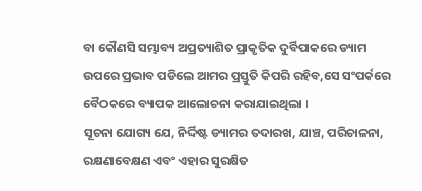ବା କୌଣସି ସମ୍ଭାବ୍ୟ ଅପ୍ରତ୍ୟାଶିତ ପ୍ରାକୃତିକ ଦୁର୍ବିପାକରେ ଡ୍ୟାମ ଉପରେ ପ୍ରଭାବ ପଡିଲେ ଆମର ପ୍ରସ୍ତୁତି କିପରି ରହିବ,ସେ ସଂପର୍କରେ ବୈଠକରେ ବ୍ୟାପକ ଆଲୋଚନା କରାଯାଇଥିଲା ।
ସୂଚନା ଯୋଗ୍ୟ ଯେ, ନିର୍ଦ୍ଦିଷ୍ଟ ଡ୍ୟାମର ତଦାରଖ, ଯାଞ୍ଚ, ପରିଚାଳନା, ରକ୍ଷଣାବେକ୍ଷଣ ଏବଂ ଏହାର ସୁରକ୍ଷିତ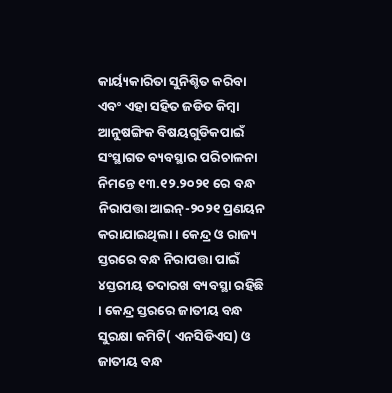କାର୍ୟ୍ୟକାରିତା ସୁନିଶ୍ଚିତ କରିବା ଏବଂ ଏହା ସହିତ ଜଡିତ କିମ୍ବା ଆନୁଷଙ୍ଗିକ ବିଷୟଗୁଡିକପାଇଁ ସଂସ୍ଥାଗତ ବ୍ୟବସ୍ଥାର ପରିଚାଳନା ନିମନ୍ତେ ୧୩.୧୨.୨୦୨୧ ରେ ବନ୍ଧ ନିରାପତ୍ତା ଆଇନ୍-୨୦୨୧ ପ୍ରଣୟନ କରାଯାଇଥିଲା । କେନ୍ଦ୍ର ଓ ରାଜ୍ୟ ସ୍ତରରେ ବନ୍ଧ ନିରାପତ୍ତା ପାଇଁ ୪ସ୍ତରୀୟ ତଦାରଖ ବ୍ୟବସ୍ଥା ରହିଛି । କେନ୍ଦ୍ର ସ୍ତରରେ ଜାତୀୟ ବନ୍ଧ ସୁରକ୍ଷା କମିଟି( ଏନସିଡିଏସ) ଓ ଜାତୀୟ ବନ୍ଧ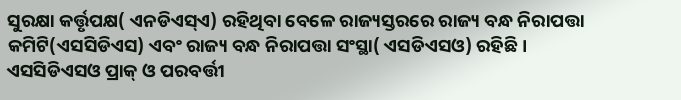ସୁରକ୍ଷା କର୍ତ୍ତୃପକ୍ଷ( ଏନଡିଏସ୍ଏ) ରହିଥିବା ବେଳେ ରାଜ୍ୟସ୍ତରରେ ରାଜ୍ୟ ବନ୍ଧ ନିରାପତ୍ତା କମିଟି(ଏସସିଡିଏସ) ଏବଂ ରାଜ୍ୟ ବନ୍ଧ ନିରାପତ୍ତା ସଂସ୍ଥା( ଏସଡିଏସଓ) ରହିଛି ।
ଏସସିଡିଏସଓ ପ୍ରାକ୍ ଓ ପରବର୍ତ୍ତୀ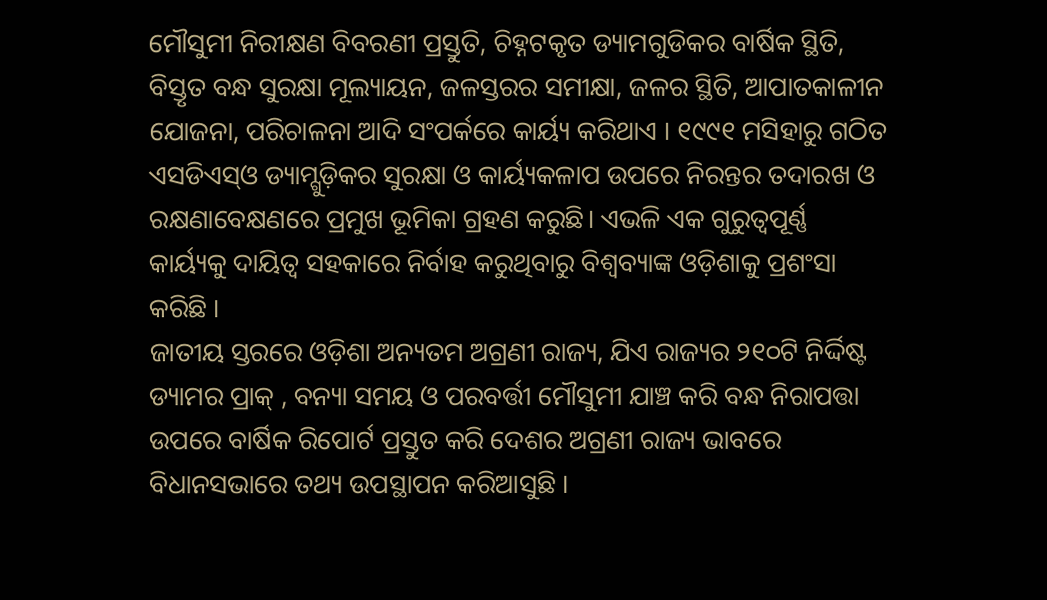ମୌସୁମୀ ନିରୀକ୍ଷଣ ବିବରଣୀ ପ୍ରସ୍ତୁତି, ଚିହ୍ନଟକୃତ ଡ୍ୟାମଗୁଡିକର ବାର୍ଷିକ ସ୍ଥିତି, ବିସ୍ତୃତ ବନ୍ଧ ସୁରକ୍ଷା ମୂଲ୍ୟାୟନ, ଜଳସ୍ତରର ସମୀକ୍ଷା, ଜଳର ସ୍ଥିତି, ଆପାତକାଳୀନ ଯୋଜନା, ପରିଚାଳନା ଆଦି ସଂପର୍କରେ କାର୍ୟ୍ୟ କରିଥାଏ । ୧୯୯୧ ମସିହାରୁ ଗଠିତ ଏସଡିଏସ୍ଓ ଡ୍ୟାମ୍ଗୁଡ଼ିକର ସୁରକ୍ଷା ଓ କାର୍ୟ୍ୟକଳାପ ଉପରେ ନିରନ୍ତର ତଦାରଖ ଓ ରକ୍ଷଣାବେକ୍ଷଣରେ ପ୍ରମୁଖ ଭୂମିକା ଗ୍ରହଣ କରୁଛି। ଏଭଳି ଏକ ଗୁରୁତ୍ୱପୂର୍ଣ୍ଣ କାର୍ୟ୍ୟକୁ ଦାୟିତ୍ୱ ସହକାରେ ନିର୍ବାହ କରୁଥିବାରୁ ବିଶ୍ୱବ୍ୟାଙ୍କ ଓଡ଼ିଶାକୁ ପ୍ରଶଂସା କରିଛି ।
ଜାତୀୟ ସ୍ତରରେ ଓଡ଼ିଶା ଅନ୍ୟତମ ଅଗ୍ରଣୀ ରାଜ୍ୟ, ଯିଏ ରାଜ୍ୟର ୨୧୦ଟି ନିର୍ଦ୍ଦିଷ୍ଟ ଡ୍ୟାମର ପ୍ରାକ୍ , ବନ୍ୟା ସମୟ ଓ ପରବର୍ତ୍ତୀ ମୌସୁମୀ ଯାଞ୍ଚ କରି ବନ୍ଧ ନିରାପତ୍ତା ଉପରେ ବାର୍ଷିକ ରିପୋର୍ଟ ପ୍ରସ୍ତୁତ କରି ଦେଶର ଅଗ୍ରଣୀ ରାଜ୍ୟ ଭାବରେ ବିଧାନସଭାରେ ତଥ୍ୟ ଉପସ୍ଥାପନ କରିଆସୁଛି ।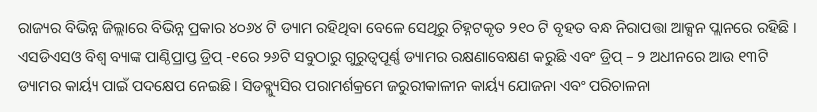ରାଜ୍ୟର ବିଭିନ୍ନ ଜିଲ୍ଲାରେ ବିଭିନ୍ନ ପ୍ରକାର ୪୦୬୪ ଟି ଡ୍ୟାମ ରହିଥିବା ବେଳେ ସେଥିରୁ ଚିହ୍ନଟକୃତ ୨୧୦ ଟି ବୃହତ ବନ୍ଧ ନିରାପତ୍ତା ଆକ୍ସନ ପ୍ଲାନରେ ରହିଛି ।
ଏସଡିଏସଓ ବିଶ୍ୱ ବ୍ୟାଙ୍କ ପାଣ୍ଠିପ୍ରାପ୍ତ ଡ୍ରିପ୍ -୧ରେ ୨୬ଟି ସବୁଠାରୁ ଗୁରୁତ୍ୱପୂର୍ଣ୍ଣ ଡ୍ୟାମର ରକ୍ଷଣାବେକ୍ଷଣ କରୁଛି ଏବଂ ଡ୍ରିପ୍ – ୨ ଅଧୀନରେ ଆଉ ୧୩ଟି ଡ୍ୟାମର କାର୍ୟ୍ୟ ପାଇଁ ପଦକ୍ଷେପ ନେଇଛି । ସିଡବ୍ଲ୍ୟୁସିର ପରାମର୍ଶକ୍ରମେ ଜରୁରୀକାଳୀନ କାର୍ୟ୍ୟ ଯୋଜନା ଏବଂ ପରିଚାଳନା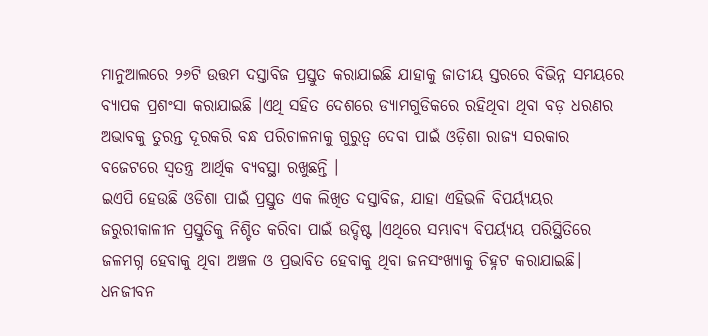ମାନୁଆଲରେ ୨୬ଟି ଉତ୍ତମ ଦସ୍ତାବିଜ ପ୍ରସ୍ତୁତ କରାଯାଇଛି ଯାହାକୁ ଜାତୀୟ ସ୍ତରରେ ବିଭିନ୍ନ ସମୟରେ ବ୍ୟାପକ ପ୍ରଶଂସା କରାଯାଇଛି ।ଏଥି ସହିତ ଦେଶରେ ଡ୍ୟାମଗୁଡିକରେ ରହିଥିବା ଥିବା ବଡ଼ ଧରଣର ଅଭାବକୁ ତୁରନ୍ତ ଦୂରକରି ବନ୍ଧ ପରିଚାଳନାକୁ ଗୁରୁତ୍ୱ ଦେବା ପାଇଁ ଓଡ଼ିଶା ରାଜ୍ୟ ସରକାର ବଜେଟରେ ସ୍ୱତନ୍ତ୍ର ଆର୍ଥିକ ବ୍ୟବସ୍ଥା ରଖୁଛନ୍ତି ।
ଇଏପି ହେଉଛି ଓଡିଶା ପାଇଁ ପ୍ରସ୍ତୁତ ଏକ ଲିଖିତ ଦସ୍ତାବିଜ, ଯାହା ଏହିଭଳି ବିପର୍ୟ୍ୟୟର ଜରୁରୀକାଳୀନ ପ୍ରସ୍ତୁତିକୁ ନିଶ୍ଚିତ କରିବା ପାଇଁ ଉଦ୍ଦିଷ୍ଟ ।ଏଥିରେ ସମ୍ଭାବ୍ୟ ବିପର୍ୟ୍ୟୟ ପରିସ୍ଥିତିରେ ଜଳମଗ୍ନ ହେବାକୁ ଥିବା ଅଞ୍ଚଳ ଓ ପ୍ରଭାବିତ ହେବାକୁ ଥିବା ଜନସଂଖ୍ୟାକୁ ଚିହ୍ନଟ କରାଯାଇଛି। ଧନଜୀବନ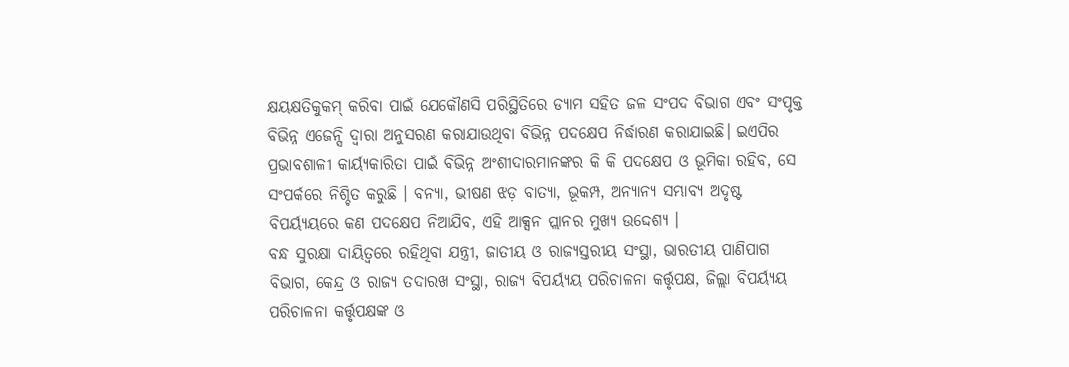କ୍ଷୟକ୍ଷତିକୁକମ୍ କରିବା ପାଇଁ ଯେକୌଣସି ପରିସ୍ଥିତିରେ ଡ୍ୟାମ ସହିତ ଜଳ ସଂପଦ ବିଭାଗ ଏବଂ ସଂପୃକ୍ତ ବିଭିନ୍ନ ଏଜେନ୍ସି ଦ୍ୱାରା ଅନୁସରଣ କରାଯାଉଥିବା ବିଭିନ୍ନ ପଦକ୍ଷେପ ନିର୍ଦ୍ଧାରଣ କରାଯାଇଛି। ଇଏପିର ପ୍ରଭାବଶାଳୀ କାର୍ୟ୍ୟକାରିତା ପାଇଁ ବିଭିନ୍ନ ଅଂଶୀଦାରମାନଙ୍କର କି କି ପଦକ୍ଷେପ ଓ ଭୂମିକା ରହିବ, ସେ ସଂପର୍କରେ ନିଶ୍ଚିତ କରୁଛି । ବନ୍ୟା, ଭୀଷଣ ଝଡ଼ ବାତ୍ୟା, ଭୂକମ୍ପ, ଅନ୍ୟାନ୍ୟ ସମ୍ଭାବ୍ୟ ଅଦୃଷ୍ଟ ବିପର୍ୟ୍ୟୟରେ କଣ ପଦକ୍ଷେପ ନିଆଯିବ, ଏହି ଆକ୍ସନ ପ୍ଲାନର ମୁଖ୍ୟ ଉଦ୍ଦେଶ୍ୟ ।
ବନ୍ଧ ସୁରକ୍ଷା ଦାୟିତ୍ୱରେ ରହିଥିବା ଯନ୍ତ୍ରୀ, ଜାତୀୟ ଓ ରାଜ୍ୟସ୍ତରୀୟ ସଂସ୍ଥା, ଭାରତୀୟ ପାଣିପାଗ ବିଭାଗ, କେନ୍ଦ୍ର ଓ ରାଜ୍ୟ ତଦାରଖ ସଂସ୍ଥା, ରାଜ୍ୟ ବିପର୍ୟ୍ୟୟ ପରିଚାଳନା କର୍ତ୍ତୃପକ୍ଷ, ଜିଲ୍ଲା ବିପର୍ୟ୍ୟୟ ପରିଚାଳନା କର୍ତ୍ତୃପକ୍ଷଙ୍କ ଓ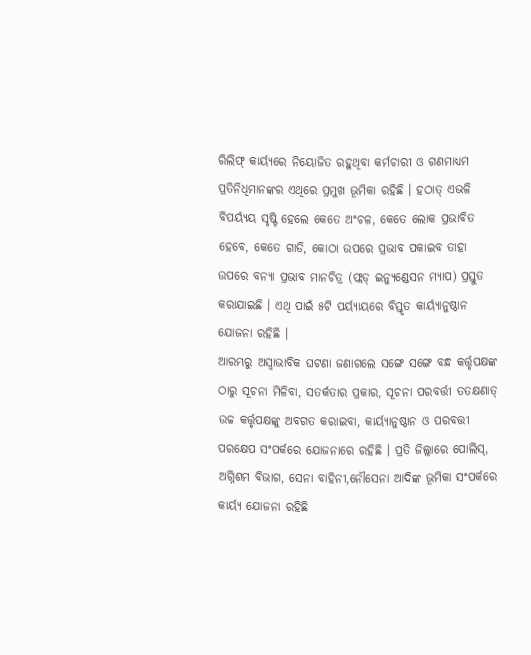ରିଲିଫ୍ କାର୍ୟ୍ୟରେ ନିୟୋଜିତ ରହୁଥିବା କର୍ମଚାରୀ ଓ ଗଣମାଧ୍ୟମ ପ୍ରତିନିଧିମାନଙ୍କର ଏଥିରେ ପ୍ରମୁଖ ଭୂମିକା ରହିଛି । ହଠାତ୍ ଏଭଳି ବିପର୍ୟ୍ୟୟ ସୃଷ୍ଟି ହେଲେ କେତେ ଅଂଚଳ, କେତେ ଲୋକ ପ୍ରଭାବିତ ହେବେ, କେତେ ଗାଡି, କୋଠା ଉପରେ ପ୍ରଭାବ ପକାଇବ ତାହା ଉପରେ ବନ୍ୟା ପ୍ରଭାବ ମାନଚିତ୍ର (ଫ୍ଲଡ୍ ଇନ୍ୟୁଣ୍ଡେସନ ମ୍ୟାପ) ପ୍ରସ୍ତୁତ କରାଯାଇଛି । ଏଥି ପାଇଁ ୫ଟି ପର୍ୟ୍ୟାୟରେ ବିସ୍ତୃତ କାର୍ୟ୍ୟାନୁଷ୍ଠାନ ଯୋଜନା ରହିଛି ।
ଆରମ୍ଭରୁ ଅସ୍ୱାଭାବିକ ଘଟଣା ଜଣାଗଲେ ସଙ୍ଗେ ସଙ୍ଗେ ବନ୍ଧ କର୍ତ୍ତୃପକ୍ଷଙ୍କ ଠାରୁ ସୂଚନା ମିଳିବା, ସତର୍କତାର ପ୍ରକାର, ସୂଚନା ପରବର୍ତ୍ତୀ ତତକ୍ଷଣାତ୍ ଉଚ୍ଚ କର୍ତ୍ତୃପକ୍ଷଙ୍କୁ ଅବଗତ କରାଇବା, କାର୍ୟ୍ୟାନୁଷ୍ଠାନ ଓ ପରବତ୍ତୀ ପରକ୍ଷେପ ସଂପର୍କରେ ଯୋଜନାରେ ରହିଛି । ପ୍ରତି ଜିଲ୍ଲାରେ ପୋଲିସ୍, ଅଗ୍ନିଶମ ବିଭାଗ, ସେନା ବାହିନୀ,ନୌସେନା ଆଦିଙ୍କ ଭୂମିକା ସଂପର୍କରେ କାର୍ୟ୍ୟ ଯୋଜନା ରହିଛି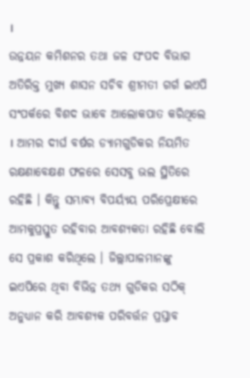।
ଉନ୍ନୟନ କମିଶନର ତଥା ଜଳ ସଂପଦ ବିଭାଗ ଅତିରିକ୍ତ ମୁଖ୍ୟ ଶାସନ ସଚିବ ଶ୍ରୀମତୀ ଗର୍ଗ ଇଏପି ସଂପର୍କରେ ବିଶଦ ଭାବେ ଆଲୋକପାତ କରିଥିଲେ । ଆମର ଦୀର୍ଘ ବର୍ଷର ଡ୍ୟାମଗୁଡିକର ନିୟମିତ ରକ୍ଷଣାବେକ୍ଷଣ ଫଳରେ ସେସବୁ ଭଲ ସ୍ଥିତିରେ ରହିଛି । କିନ୍ତୁ ସମ୍ଭାବ୍ୟ ବିପର୍ୟ୍ୟୟ ପରିପ୍ରେକ୍ଷୀରେ ଆମକୁପ୍ରସ୍ତୁତ ରହିବାର ଆବଶ୍ୟକତା ରହିଛି ବୋଲି ସେ ପ୍ରକାଶ କରିଥିଲେ । ଜିଲ୍ଲାପାଳମାନଙ୍କୁ ଇଏପିରେ ଥିବା ବିଭିନ୍ନ ତଥ୍ୟ ଗୁଡିକର ସଠିକ୍ ଅନୁଧ୍ୟାନ କରି ଆବଶ୍ୟକ ପରିବର୍ତ୍ତନ ପ୍ରସ୍ତାବ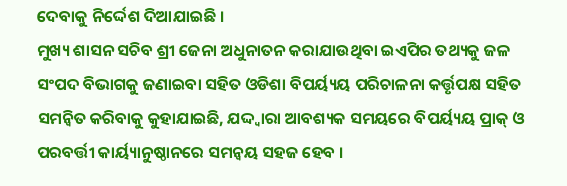ଦେବାକୁ ନିର୍ଦ୍ଦେଶ ଦିଆଯାଇଛି ।
ମୁଖ୍ୟ ଶାସନ ସଚିବ ଶ୍ରୀ ଜେନା ଅଧୁନାତନ କରାଯାଉଥିବା ଇଏପିର ତଥ୍ୟକୁ ଜଳ ସଂପଦ ବିଭାଗକୁ ଜଣାଇବା ସହିତ ଓଡିଶା ବିପର୍ୟ୍ୟୟ ପରିଚାଳନା କର୍ତ୍ତୃପକ୍ଷ ସହିତ ସମନ୍ୱିତ କରିବାକୁ କୁହାଯାଇଛି, ଯଦ୍ଦ୍ୱାରା ଆବଶ୍ୟକ ସମୟରେ ବିପର୍ୟ୍ୟୟ ପ୍ରାକ୍ ଓ ପରବର୍ତ୍ତୀ କାର୍ୟ୍ୟାନୁଷ୍ଠାନରେ ସମନ୍ୱୟ ସହଜ ହେବ ।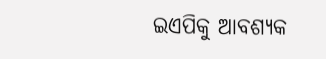ଇଏପିକୁ ଆବଶ୍ୟକ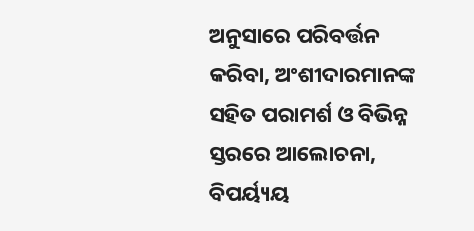ଅନୁସାରେ ପରିବର୍ତ୍ତନ କରିବା, ଅଂଶୀଦାରମାନଙ୍କ ସହିତ ପରାମର୍ଶ ଓ ବିଭିନ୍ନ ସ୍ତରରେ ଆଲୋଚନା, ବିପର୍ୟ୍ୟୟ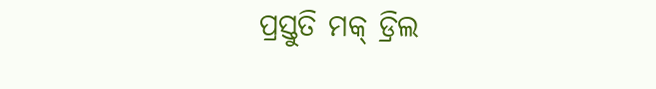ପ୍ରସ୍ତୁତି ମକ୍ ଡ୍ରିଲ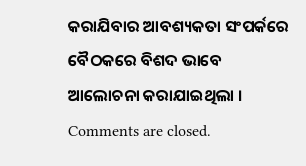କରାଯିବାର ଆବଶ୍ୟକତା ସଂପର୍କରେ ବୈଠକରେ ବିଶଦ ଭାବେ ଆଲୋଚନା କରାଯାଇଥିଲା ।
Comments are closed.